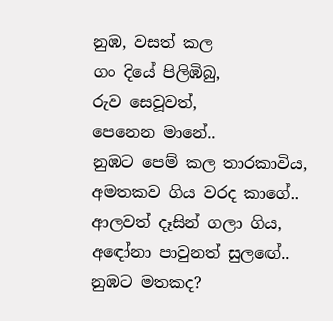නුඹ, වසත් කල
ගං දියේ පිලිඹිබු,
රුව සෙවූවත්,
පෙනෙන මානේ..
නුඹට පෙම් කල තාරකාවිය,
අමතකව ගිය වරද කාගේ..
ආලවත් දෑසින් ගලා ගිය,
අඳෝනා පාවුනත් සුලඟේ..
නුඹට මතකද?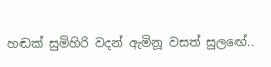හඬක් සුමිහිරි වදන් ඇමිනූ වසත් සුලඟේ..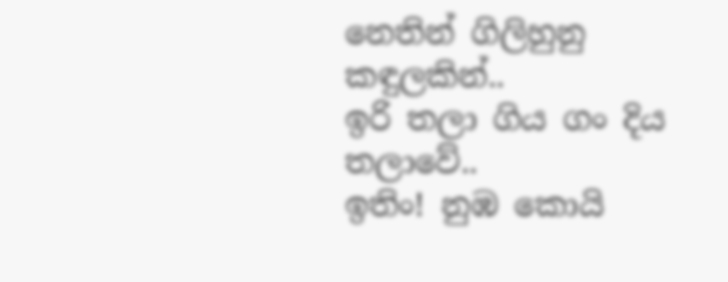නෙතින් ගිලිහුනු කඳුලකින්..
ඉරි තලා ගිය ගං දිය තලාවේ..
ඉතිං! නුඹ කොයි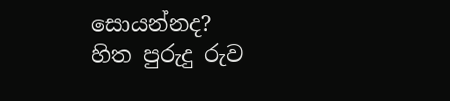සොයන්නද?
හිත පුරුදු රුව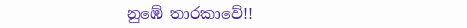නුඹේ තාරකාවේ!!